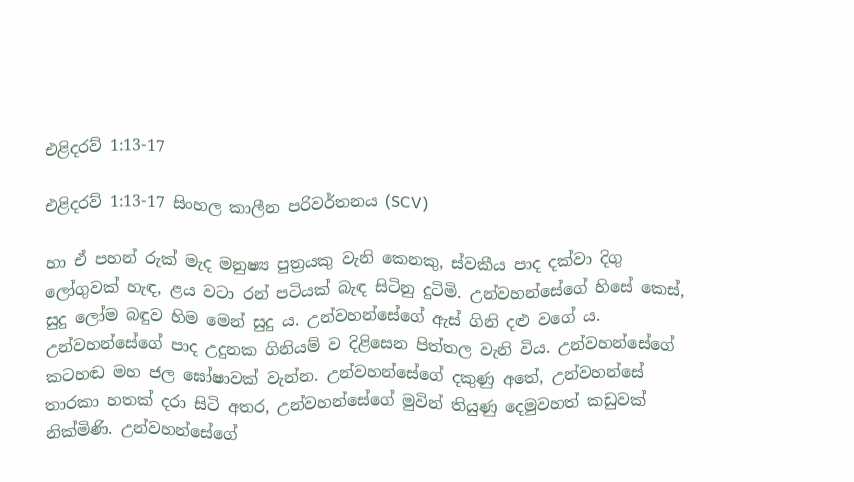එළිදරව් 1:13-17

එළිදරව් 1:13-17 සිංහල කාලීන පරිවර්තනය (SCV)

හා ඒ පහන් රුක් මැද මනුෂ්‍ය පුත්‍රයකු වැනි කෙනකු, ස්වකීය පාද දක්වා දිගු ලෝගුවක් හැඳ, ළය වටා රන් පටියක් බැඳ සිටිනු දුටිමි. උන්වහන්සේගේ හිසේ කෙස්, සුදු ලෝම බඳුව හිම මෙන් සුදු ය. උන්වහන්සේගේ ඇස් ගිනි දළු වගේ ය. උන්වහන්සේගේ පාද උදුනක ගිනියම් ව දිළිසෙන පිත්තල වැනි විය. උන්වහන්සේගේ කටහඬ මහ ජල ඝෝෂාවක් වැන්න. උන්වහන්සේගේ දකුණු අතේ, උන්වහන්සේ තාරකා හතක් දරා සිටි අතර, උන්වහන්සේගේ මුවින් තියුණු දෙමුවහත් කඩුවක් නික්මිණි. උන්වහන්සේගේ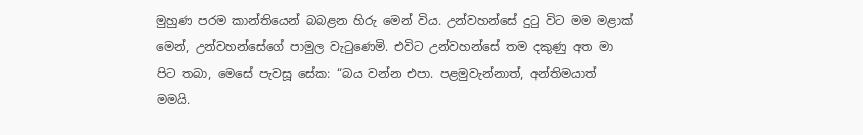මුහුණ පරම කාන්තියෙන් බබළන හිරු මෙන් විය. උන්වහන්සේ දුටු විට මම මළාක් මෙන්, උන්වහන්සේගේ පාමුල වැටුණෙමි. එවිට උන්වහන්සේ තම දකුණු අත මා පිට තබා, මෙසේ පැවසූ සේක: “බය වන්න එපා. පළමුවැන්නාත්, අන්තිමයාත් මමයි.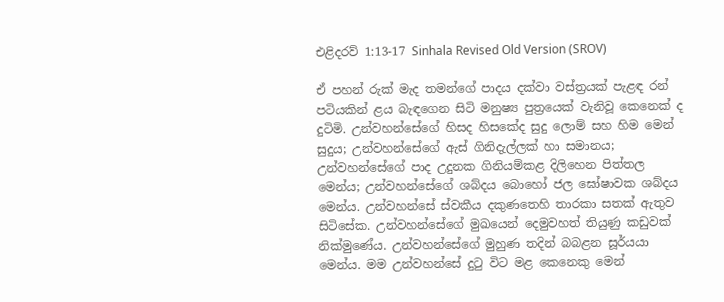එළිදරව් 1:13-17 Sinhala Revised Old Version (SROV)

ඒ පහන් රුක් මැද තමන්ගේ පාදය දක්වා වස්ත්‍රයක් පැළඳ රන් පටියකින් ළය බැඳගෙන සිටි මනුෂ්‍ය පුත්‍රයෙක් වැනිවූ කෙනෙක් ද දුටිමි. උන්වහන්සේගේ හිසද හිසකේද සුදු ලොම් සහ හිම මෙන් සුදුය; උන්වහන්සේගේ ඇස් ගිනිදැල්ලක් හා සමානය; උන්වහන්සේගේ පාද උදුනක ගිනියම්කළ දිලිහෙන පිත්තල මෙන්ය; උන්වහන්සේගේ ශබ්දය බොහෝ ජල ඝෝෂාවක ශබ්දය මෙන්ය. උන්වහන්සේ ස්වකීය දකුණතෙහි තාරකා සතක් ඇතුව සිටිසේක. උන්වහන්සේගේ මුඛයෙන් දෙමුවහත් තියුණු කඩුවක් නික්මුණේය. උන්වහන්සේගේ මුහුණ තදින් බබළන සූර්යයා මෙන්ය. මම උන්වහන්සේ දුටු විට මළ කෙනෙකු මෙන්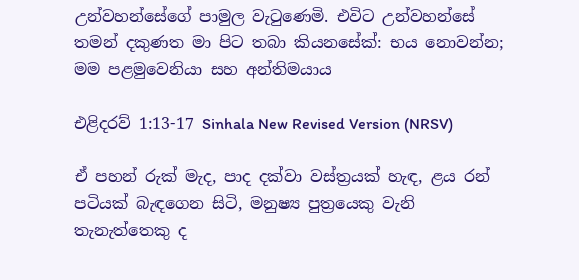උන්වහන්සේගේ පාමුල වැටුණෙමි. එවිට උන්වහන්සේ තමන් දකුණත මා පිට තබා කියනසේක්: භය නොවන්න; මම පළමුවෙනියා සහ අන්තිමයාය

එළිදරව් 1:13-17 Sinhala New Revised Version (NRSV)

ඒ පහන් රුක් මැද, පාද දක්වා වස්ත්‍රයක් හැඳ, ළය රන් පටියක් බැඳගෙන සිටි, මනුෂ්‍ය පුත්‍රයෙකු වැනි තැනැත්තෙකු ද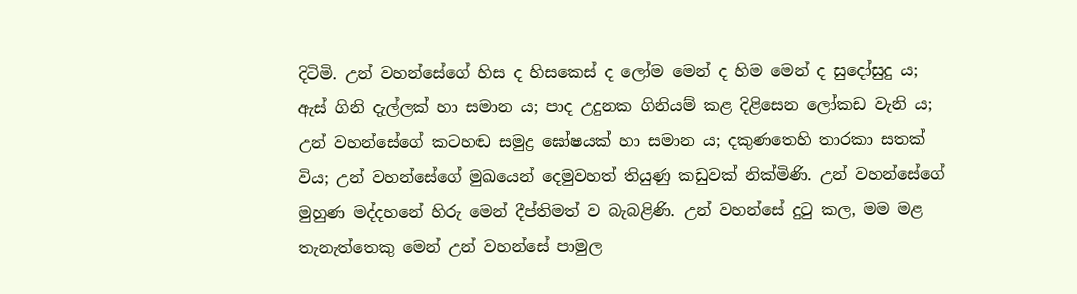දිටිමි. උන් වහන්සේගේ හිස ද හිසකෙස් ද ලෝම මෙන් ද හිම මෙන් ද සුදෝසුදු ය; ඇස් ගිනි දැල්ලක් හා සමාන ය; පාද උදුනක ගිනියම් කළ දිළිසෙන ලෝකඩ වැනි ය; උන් වහන්සේගේ කටහඬ සමුද්‍ර ඝෝෂයක් හා සමාන ය; දකුණතෙහි තාරකා සතක් විය; උන් වහන්සේගේ මුඛයෙන් දෙමුවහත් තියුණු කඩුවක් නික්මිණි. උන් වහන්සේගේ මුහුණ මද්දහනේ හිරු මෙන් දීප්තිමත් ව බැබළිණි. උන් වහන්සේ දුටු කල, මම මළ තැනැත්තෙකු මෙන් උන් වහන්සේ පාමුල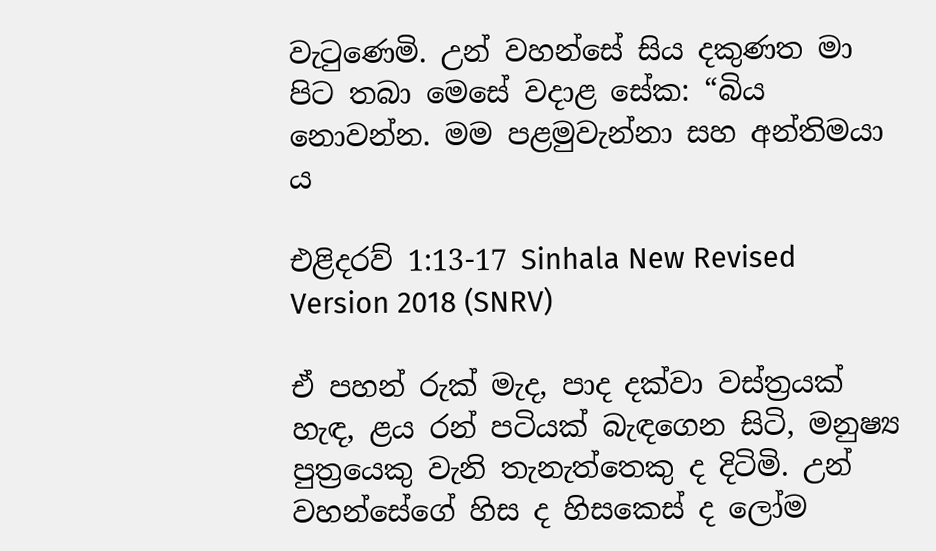වැටුණෙමි. උන් වහන්සේ සිය දකුණත මා පිට තබා මෙසේ වදාළ සේක: “බිය නොවන්න. මම පළමුවැන්නා සහ අන්තිමයා ය

එළිදරව් 1:13-17 Sinhala New Revised Version 2018 (SNRV)

ඒ පහන් රුක් මැද, පාද දක්වා වස්ත්‍රයක් හැඳ, ළය රන් පටියක් බැඳගෙන සිටි, මනුෂ්‍ය පුත්‍රයෙකු වැනි තැනැත්තෙකු ද දිටිමි. උන් වහන්සේගේ හිස ද හිසකෙස් ද ලෝම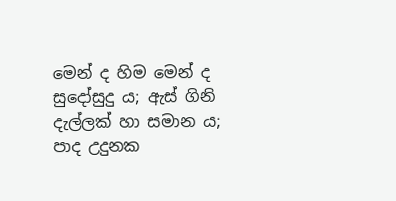මෙන් ද හිම මෙන් ද සුදෝසුදු ය; ඇස් ගිනි දැල්ලක් හා සමාන ය; පාද උදුනක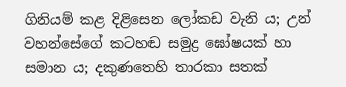ගිනියම් කළ දිළිසෙන ලෝකඩ වැනි ය; උන් වහන්සේගේ කටහඬ සමුද්‍ර ඝෝෂයක් හා සමාන ය; දකුණතෙහි තාරකා සතක්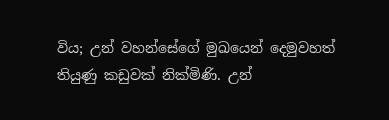විය; උන් වහන්සේගේ මුඛයෙන් දෙමුවහත් තියුණු කඩුවක් නික්මිණි. උන්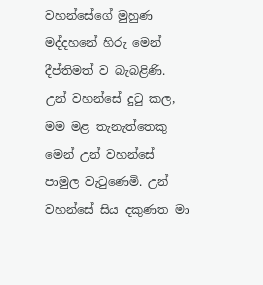වහන්සේගේ මුහුණ මද්දහනේ හිරු මෙන් දීප්තිමත් ව බැබළිණි. උන් වහන්සේ දුටු කල, මම මළ තැනැත්තෙකු මෙන් උන් වහන්සේ පාමුල වැටුණෙමි. උන් වහන්සේ සිය දකුණත මා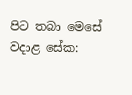පිට තබා මෙසේ වදාළ සේක: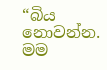“බිය නොවන්න. මම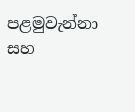පළමුවැන්නා සහ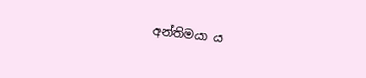අන්තිමයා ය